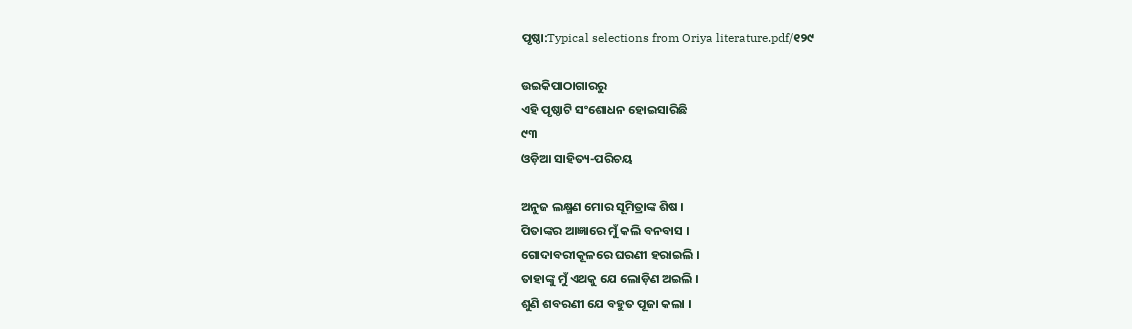ପୃଷ୍ଠା:Typical selections from Oriya literature.pdf/୧୨୯

ଉଇକିପାଠାଗାର‌ରୁ
ଏହି ପୃଷ୍ଠାଟି ସଂଶୋଧନ ହୋଇସାରିଛି
୯୩
ଓଡ଼ିଆ ସାହିତ୍ୟ-ପରିଚୟ

ଅନୁଜ ଲକ୍ଷ୍ମଣ ମୋର ସୂମିତ୍ରାଙ୍କ ଶିଷ ।
ପିତାଙ୍କର ଆଜ୍ଞାରେ ମୁଁ କଲି ବନବାସ ।
ଗୋଦାବରୀକୂଳରେ ଘରଣୀ ହରାଇଲି ।
ତାହାଙ୍କୁ ମୁଁ ଏଥକୁ ଯେ ଲୋଡ଼ିଣ ଅଇଲି ।
ଶୁଣି ଶବରଣୀ ଯେ ବ‌ହୁତ ପୂଜା କଲା ।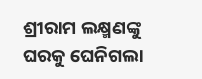ଶ୍ରୀରାମ ଲକ୍ଷ୍ମଣଙ୍କୁ ଘରକୁ ଘେନିଗଲା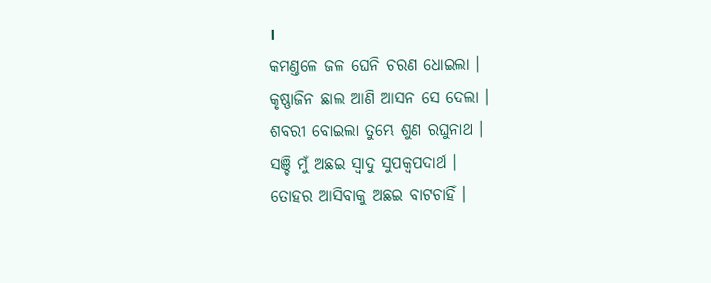।
କମଣ୍ତଳେ ଜଳ ଘେନି ଚରଣ ଧୋଇଲା ।
କୃଷ୍ଣାଜିନ ଛାଲ ଆଣି ଆସନ ସେ ଦେଲା ।
ଶବରୀ ବୋଇଲା ତୁମ୍ଭେ ଶୁଣ ରଘୁନାଥ ।
ସଞ୍ଚି ମୁଁ ଅଛଇ ସ୍ୱାଦୁ ସୁପକ୍ୱପଦାର୍ଥ ।
ତୋହର ଆସିବାକୁ ଅଛଇ ବାଟଚାହିଁ ।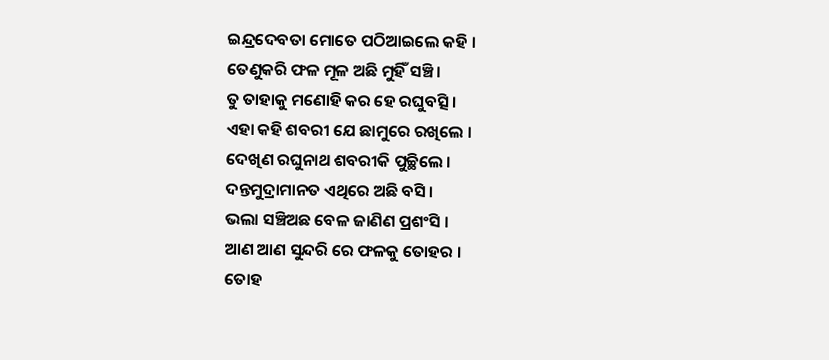ଇନ୍ଦ୍ରଦେବତା ମୋତେ ପଠିଆଇଲେ କ‌ହି ।
ତେଣୁକରି ଫଳ ମୂଳ ଅଛି ମୁହିଁ ସଞ୍ଚି ।
ତୁ ତାହାକୁ ମଣୋହି କର ହେ ରଘୁବତ୍ସି ।
ଏହା କ‌ହି ଶବରୀ ଯେ ଛାମୁରେ ରଖିଲେ ।
ଦେଖିଣ ରଘୁନାଥ ଶବରୀକି ପୁଚ୍ଛିଲେ ।
ଦନ୍ତମୁଦ୍ରାମାନତ ଏଥିରେ ଅଛି ବସି ।
ଭଲା ସଞ୍ଚିଅଛ ବେଳ ଜାଣିଣ ପ୍ରଶଂସି ।
ଆଣ ଆଣ ସୁନ୍ଦରି ରେ ଫଳକୁ ତୋହର ।
ତୋହ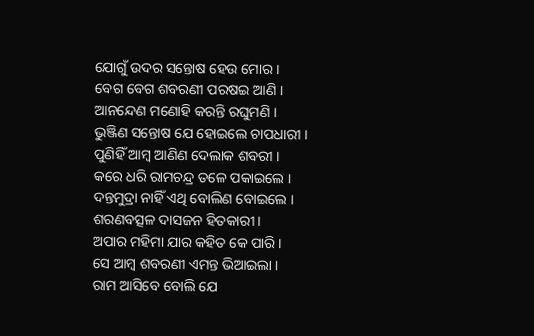ଯୋଗୁଁ ଉଦର ସନ୍ତୋଷ ହେଉ ମୋର ।
ବେଗ ବେଗ ଶବରଣୀ ପରଷଇ ଆଣି ।
ଆନନ୍ଦେଣ ମଣୋହି କରନ୍ତି ରଘୁମଣି ।
ଭୁଞ୍ଜିଣ ସନ୍ତୋଷ ଯେ ହୋଇଲେ ଚାପଧାରୀ ।
ପୁଣିହିଁ ଆମ୍ବ ଆଣିଣ ଦେଲାକ ଶବରୀ ।
କରେ ଧରି ରାମଚନ୍ଦ୍ର ତଳେ ପକାଇଲେ ।
ଦନ୍ତମୁଦ୍ରା ନାହିଁ ଏଥି ବୋଲିଣ ବୋଇଲେ ।
ଶରଣବତ୍ସଳ ଦାସଜନ ହିତକାରୀ ।
ଅପାର ମହିମା ଯାର କ‌ହିତ କେ ପାରି ।
ସେ ଆମ୍ବ ଶବରଣୀ ଏମନ୍ତ ଭିଆଇଲା ।
ରାମ ଆସିବେ ବୋଲି ଯେ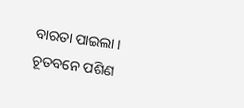ବାରତା ପାଇଲା ।
ଚୂତବନେ ପଶିଣ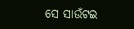ସେ ସାଉଁଟଇ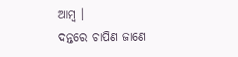ଆମ୍ବ ।
ଦନ୍ତରେ ଚାପିଣ ଜାଣେ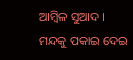ଆମ୍ବିଳ ସୁଆଦ ।
ମନ୍ଦକୁ ପକାଇ ଦେଇ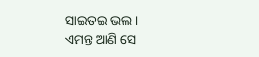ସାଇତଇ ଭଲ ।
ଏମନ୍ତ ଆଣି ସେ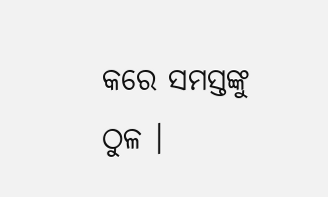କରେ ସମସ୍ତଙ୍କୁ ଠୁଳ ।